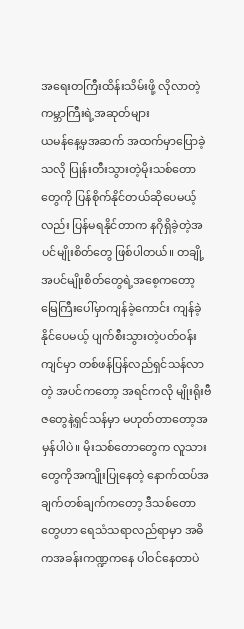အရေးတကြီးထိန်းသိမ်းဖို့ လိုလာတဲ့ ကမ္ဘာကြီးရဲ့အဆုတ်များ
ယမန်နေ့မှအဆက် အထက်မှာပြောခဲ့သလို ပြုန်းတီးသွားတဲ့မိုးသစ်တောတွေကို ပြန်စိုက်နိုင်တယ်ဆိုပေမယ့်လည်း ပြန်မရနိုင်တာက နဂိုရှိခဲ့တဲ့အပင်မျိုးစိတ်တွေ ဖြစ်ပါတယ်။ တချို့အပင်မျိုးစိတ်တွေရဲ့အစေ့ကတော့ မြေကြီးပေါ်မှာကျန်ခဲ့ကောင်း ကျန်ခဲ့နိုင်ပေမယ့် ပျက်စီးသွားတဲ့ပတ်ဝန်းကျင်မှာ တစ်ဖန်ပြန်လည်ရှင်သန်လာတဲ့ အပင်ကတော့ အရင်ကလို မျိုးရိုးဗီဇတွေနဲ့ရှင်သန်မှာ မဟုတ်တာတော့အမှန်ပါပဲ။ မိုးသစ်တောတွေက လူသားတွေကိုအကျိုးပြုနေတဲ့ နောက်ထပ်အချက်တစ်ချက်ကတော့ ဒီသစ်တောတွေဟာ ရေသံသရာလည်ရာမှာ အဓိကအခန်းကဏ္ဍကနေ ပါဝင်နေတာပဲ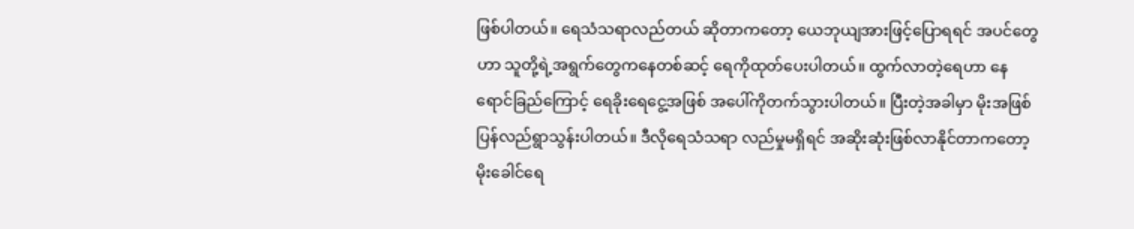ဖြစ်ပါတယ်။ ရေသံသရာလည်တယ် ဆိုတာကတော့ ယေဘုယျအားဖြင့်ပြောရရင် အပင်တွေဟာ သူတို့ရဲ့အရွက်တွေကနေတစ်ဆင့် ရေကိုထုတ်ပေးပါတယ်။ ထွက်လာတဲ့ရေဟာ နေရောင်ခြည်ကြောင့် ရေခိုးရေငွေ့အဖြစ် အပေါ်ကိုတက်သွားပါတယ်။ ပြီးတဲ့အခါမှာ မိုးအဖြစ် ပြန်လည်ရွာသွန်းပါတယ်။ ဒီလိုရေသံသရာ လည်မှုမရှိရင် အဆိုးဆုံးဖြစ်လာနိုင်တာကတော့ မိုးခေါင်ရေ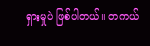ရှားမှုပဲ ဖြစ်ပါတယ်။ တကယ်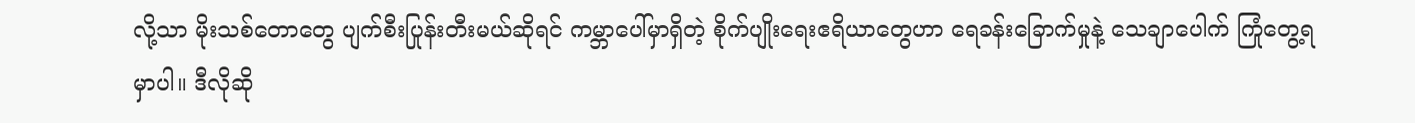လို့သာ မိုးသစ်တောတွေ ပျက်စီးပြုန်းတီးမယ်ဆိုရင် ကမ္ဘာပေါ်မှာရှိတဲ့ စိုက်ပျိုးရေးဧရိယာတွေဟာ ရေခန်းခြောက်မှုနဲ့ သေချာပေါက် ကြုံတွေ့ရမှာပါ။ ဒီလိုဆို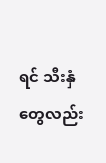ရင် သီးနှံတွေလည်း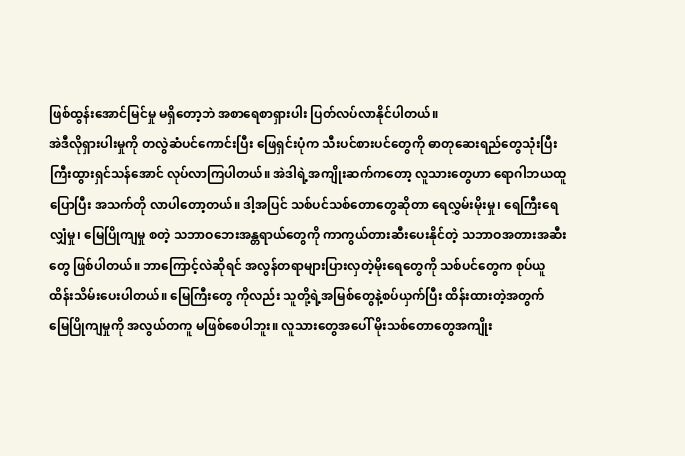ဖြစ်ထွန်းအောင်မြင်မှု မရှိတော့ဘဲ အစာရေစာရှားပါး ပြတ်လပ်လာနိုင်ပါတယ်။
အဲဒီလိုရှားပါးမှုကို တလွဲဆံပင်ကောင်းပြီး ဖြေရှင်းပုံက သီးပင်စားပင်တွေကို ဓာတုဆေးရည်တွေသုံးပြီး ကြီးထွားရှင်သန်အောင် လုပ်လာကြပါတယ်။ အဲဒါရဲ့အကျိုးဆက်ကတော့ လူသားတွေဟာ ရောဂါဘယထူပြောပြီး အသက်တို လာပါတော့တယ်။ ဒါ့အပြင် သစ်ပင်သစ်တောတွေဆိုတာ ရေလွှမ်းမိုးမှု၊ ရေကြီးရေလျှံမှု၊ မြေပြိုကျမှု စတဲ့ သဘာဝဘေးအန္တရာယ်တွေကို ကာကွယ်တားဆီးပေးနိုင်တဲ့ သဘာဝအတားအဆီးတွေ ဖြစ်ပါတယ်။ ဘာကြောင့်လဲဆိုရင် အလွန်တရာများပြားလှတဲ့မိုးရေတွေကို သစ်ပင်တွေက စုပ်ယူထိန်းသိမ်းပေးပါတယ်။ မြေကြီးတွေ ကိုလည်း သူတို့ရဲ့အမြစ်တွေနဲ့စပ်ယှက်ပြီး ထိန်းထားတဲ့အတွက် မြေပြိုကျမှုကို အလွယ်တကူ မဖြစ်စေပါဘူး။ လူသားတွေအပေါ် မိုးသစ်တောတွေအကျိုး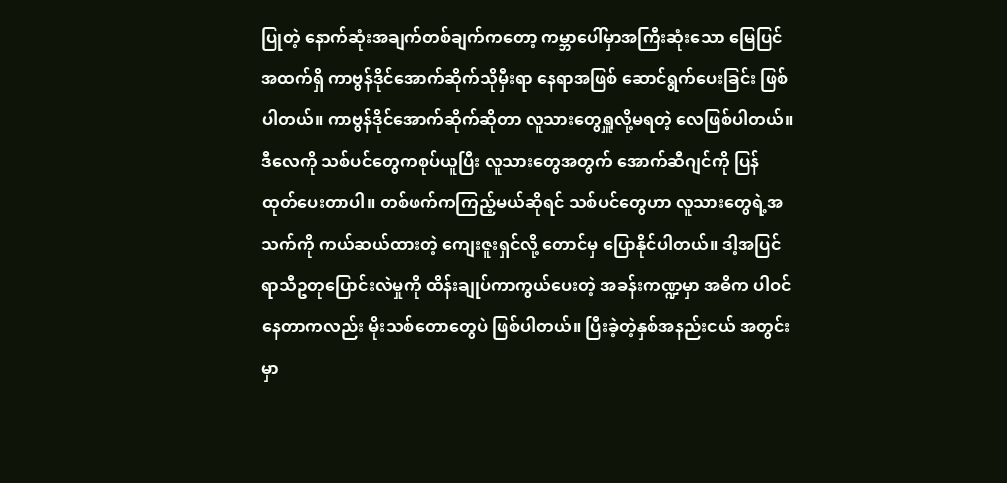ပြုတဲ့ နောက်ဆုံးအချက်တစ်ချက်ကတော့ ကမ္ဘာပေါ်မှာအကြီးဆုံးသော မြေပြင်အထက်ရှိ ကာဗွန်ဒိုင်အောက်ဆိုက်သိုမှီးရာ နေရာအဖြစ် ဆောင်ရွက်ပေးခြင်း ဖြစ်ပါတယ်။ ကာဗွန်ဒိုင်အောက်ဆိုက်ဆိုတာ လူသားတွေရှူလို့မရတဲ့ လေဖြစ်ပါတယ်။ ဒီလေကို သစ်ပင်တွေကစုပ်ယူပြီး လူသားတွေအတွက် အောက်ဆီဂျင်ကို ပြန်ထုတ်ပေးတာပါ။ တစ်ဖက်ကကြည့်မယ်ဆိုရင် သစ်ပင်တွေဟာ လူသားတွေရဲ့အသက်ကို ကယ်ဆယ်ထားတဲ့ ကျေးဇူးရှင်လို့ တောင်မှ ပြောနိုင်ပါတယ်။ ဒါ့အပြင် ရာသီဥတုပြောင်းလဲမှုကို ထိန်းချုပ်ကာကွယ်ပေးတဲ့ အခန်းကဏ္ဍမှာ အဓိက ပါဝင်နေတာကလည်း မိုးသစ်တောတွေပဲ ဖြစ်ပါတယ်။ ပြီးခဲ့တဲ့နှစ်အနည်းငယ် အတွင်းမှာ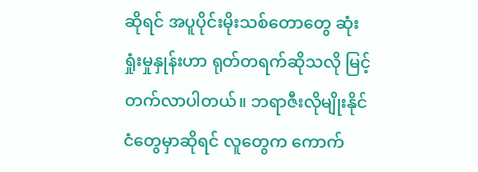ဆိုရင် အပူပိုင်းမိုးသစ်တောတွေ ဆုံးရှုံးမှုနှုန်းဟာ ရုတ်တရက်ဆိုသလို မြင့်တက်လာပါတယ်။ ဘရာဇီးလိုမျိုးနိုင်ငံတွေမှာဆိုရင် လူတွေက ကောက်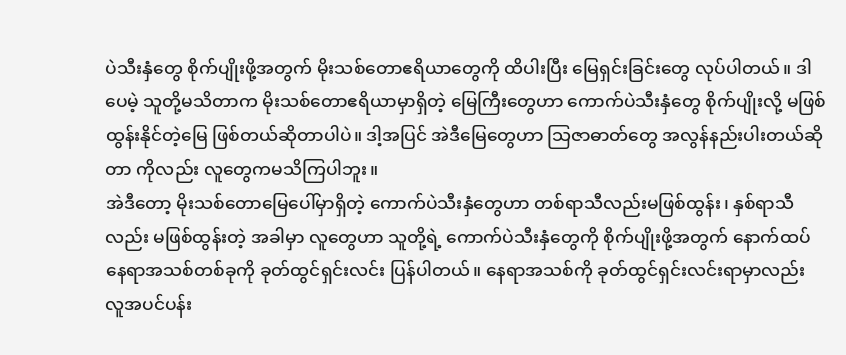ပဲသီးနှံတွေ စိုက်ပျိုးဖို့အတွက် မိုးသစ်တောဧရိယာတွေကို ထိပါးပြီး မြေရှင်းခြင်းတွေ လုပ်ပါတယ်။ ဒါပေမဲ့ သူတို့မသိတာက မိုးသစ်တောဧရိယာမှာရှိတဲ့ မြေကြီးတွေဟာ ကောက်ပဲသီးနှံတွေ စိုက်ပျိုးလို့ မဖြစ်ထွန်းနိုင်တဲ့မြေ ဖြစ်တယ်ဆိုတာပါပဲ။ ဒါ့အပြင် အဲဒီမြေတွေဟာ သြဇာဓာတ်တွေ အလွန်နည်းပါးတယ်ဆိုတာ ကိုလည်း လူတွေကမသိကြပါဘူး။
အဲဒီတော့ မိုးသစ်တောမြေပေါ်မှာရှိတဲ့ ကောက်ပဲသီးနှံတွေဟာ တစ်ရာသီလည်းမဖြစ်ထွန်း၊ နှစ်ရာသီလည်း မဖြစ်ထွန်းတဲ့ အခါမှာ လူတွေဟာ သူတို့ရဲ့ ကောက်ပဲသီးနှံတွေကို စိုက်ပျိုးဖို့အတွက် နောက်ထပ်နေရာအသစ်တစ်ခုကို ခုတ်ထွင်ရှင်းလင်း ပြန်ပါတယ်။ နေရာအသစ်ကို ခုတ်ထွင်ရှင်းလင်းရာမှာလည်း လူအပင်ပန်း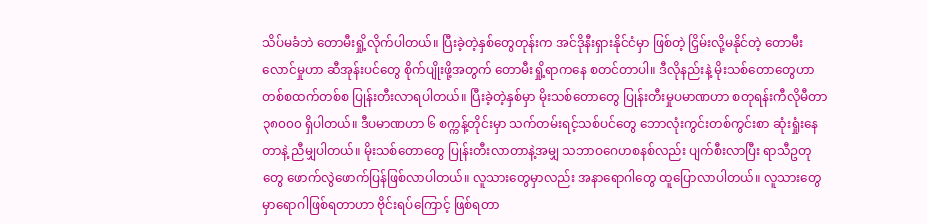သိပ်မခံဘဲ တောမီးရှို့လိုက်ပါတယ်။ ပြီးခဲ့တဲ့နှစ်တွေတုန်းက အင်ဒိုနီးရှားနိုင်ငံမှာ ဖြစ်တဲ့ ငြှိမ်းလို့မနိုင်တဲ့ တောမီးလောင်မှုဟာ ဆီအုန်းပင်တွေ စိုက်ပျိုးဖို့အတွက် တောမီးရှို့ရာကနေ စတင်တာပါ။ ဒီလိုနည်းနဲ့ မိုးသစ်တောတွေဟာ တစ်စထက်တစ်စ ပြုန်းတီးလာရပါတယ်။ ပြီးခဲ့တဲ့နှစ်မှာ မိုးသစ်တောတွေ ပြုန်းတီးမှုပမာဏဟာ စတုရန်းကီလိုမီတာ ၃၈၀၀၀ ရှိပါတယ်။ ဒီပမာဏဟာ ၆ စက္ကန့်တိုင်းမှာ သက်တမ်းရင့်သစ်ပင်တွေ ဘောလုံးကွင်းတစ်ကွင်းစာ ဆုံးရှုံးနေတာနဲ့ ညီမျှပါတယ်။ မိုးသစ်တောတွေ ပြုန်းတီးလာတာနဲ့အမျှ သဘာဝဂေဟစနစ်လည်း ပျက်စီးလာပြီး ရာသီဥတုတွေ ဖောက်လွဲဖောက်ပြန်ဖြစ်လာပါတယ်။ လူသားတွေမှာလည်း အနာရောဂါတွေ ထူပြောလာပါတယ်။ လူသားတွေမှာရောဂါဖြစ်ရတာဟာ ဗိုင်းရပ်ကြောင့် ဖြစ်ရတာ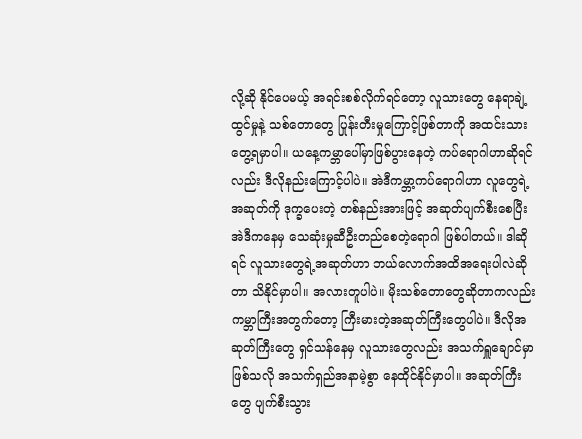လို့ဆို နိုင်ပေမယ့် အရင်းစစ်လိုက်ရင်တော့ လူသားတွေ နေရာချဲ့ထွင်မှုနဲ့ သစ်တောတွေ ပြုန်းတီးမှုကြောင့်ဖြစ်တာကို အထင်းသားတွေ့ရမှာပါ။ ယနေ့ကမ္ဘာပေါ်မှာဖြစ်ပွားနေတဲ့ ကပ်ရောဂါဟာဆိုရင်လည်း ဒီလိုနည်းကြောင့်ပါပဲ။ အဲဒီကမ္ဘာ့ကပ်ရောဂါဟာ လူတွေရဲ့အဆုတ်ကို ဒုက္ခပေးတဲ့ တစ်နည်းအားဖြင့် အဆုတ်ပျက်စီးစေပြီး အဲဒီကနေမှ သေဆုံးမှုဆီဦးတည်စေတဲ့ရောဂါ ဖြစ်ပါတယ်။ ဒါဆိုရင် လူသားတွေရဲ့အဆုတ်ဟာ ဘယ်လောက်အထိအရေးပါလဲဆိုတာ သိနိုင်မှာပါ။ အလားတူပါပဲ။ မိုးသစ်တောတွေဆိုတာကလည်း ကမ္ဘာကြီးအတွက်တော့ ကြီးမားတဲ့အဆုတ်ကြီးတွေပါပဲ။ ဒီလိုအဆုတ်ကြီးတွေ ရှင်သန်နေမှ လူသားတွေလည်း အသက်ရှူချောင်မှာ ဖြစ်သလို အသက်ရှည်အနာမဲ့စွာ နေထိုင်နိုင်မှာပါ။ အဆုတ်ကြီးတွေ ပျက်စီးသွား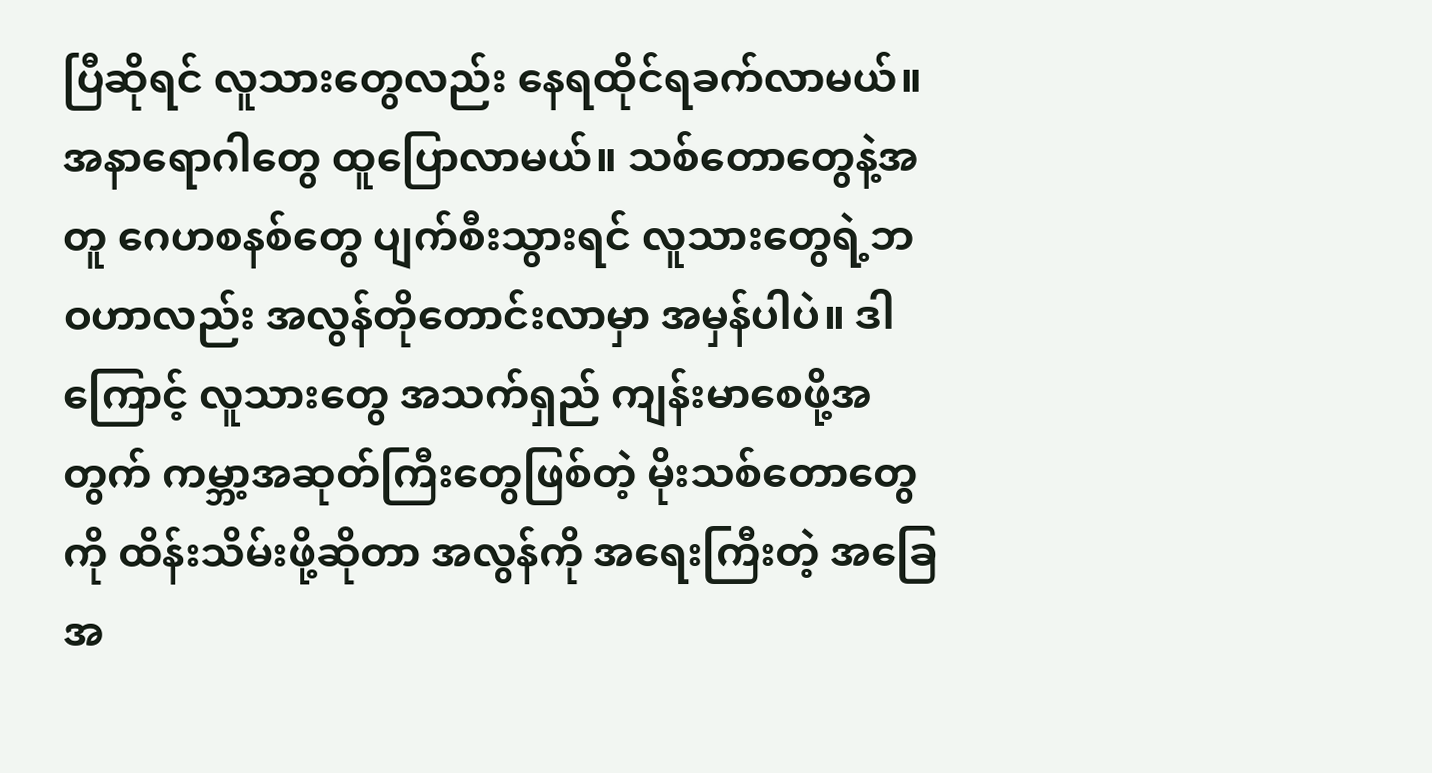ပြီဆိုရင် လူသားတွေလည်း နေရထိုင်ရခက်လာမယ်။ အနာရောဂါတွေ ထူပြောလာမယ်။ သစ်တောတွေနဲ့အတူ ဂေဟစနစ်တွေ ပျက်စီးသွားရင် လူသားတွေရဲ့ဘဝဟာလည်း အလွန်တိုတောင်းလာမှာ အမှန်ပါပဲ။ ဒါကြောင့် လူသားတွေ အသက်ရှည် ကျန်းမာစေဖို့အတွက် ကမ္ဘာ့အဆုတ်ကြီးတွေဖြစ်တဲ့ မိုးသစ်တောတွေကို ထိန်းသိမ်းဖို့ဆိုတာ အလွန်ကို အရေးကြီးတဲ့ အခြေအ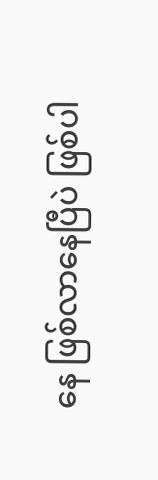နေ ဖြစ်လာနေပြီပဲ ဖြစ်ပါ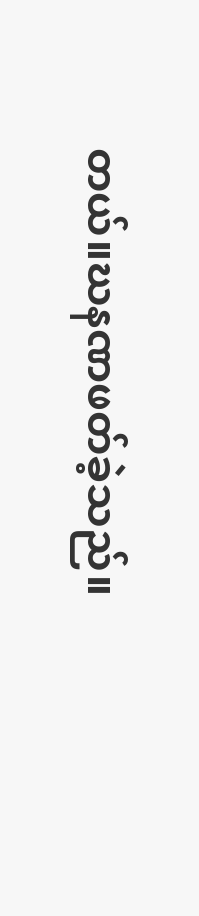တယ်။ဃနဏဖတ်ခဲ့သည်။